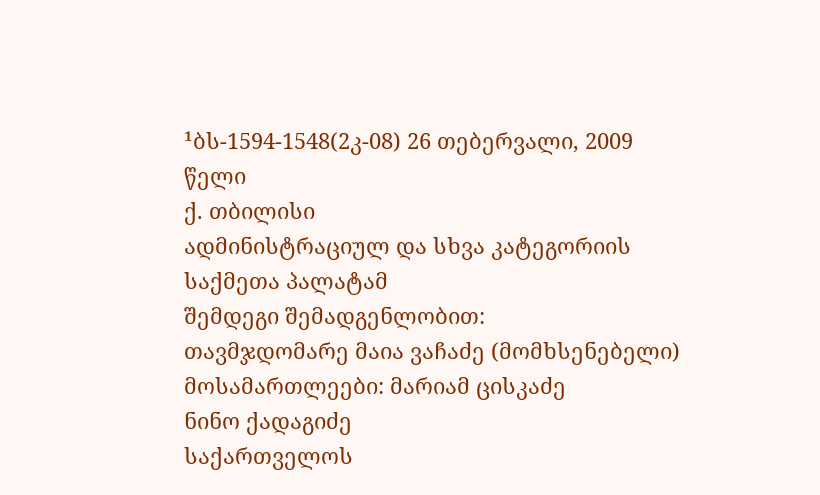¹ბს-1594-1548(2კ-08) 26 თებერვალი, 2009 წელი
ქ. თბილისი
ადმინისტრაციულ და სხვა კატეგორიის საქმეთა პალატამ
შემდეგი შემადგენლობით:
თავმჯდომარე მაია ვაჩაძე (მომხსენებელი)
მოსამართლეები: მარიამ ცისკაძე
ნინო ქადაგიძე
საქართველოს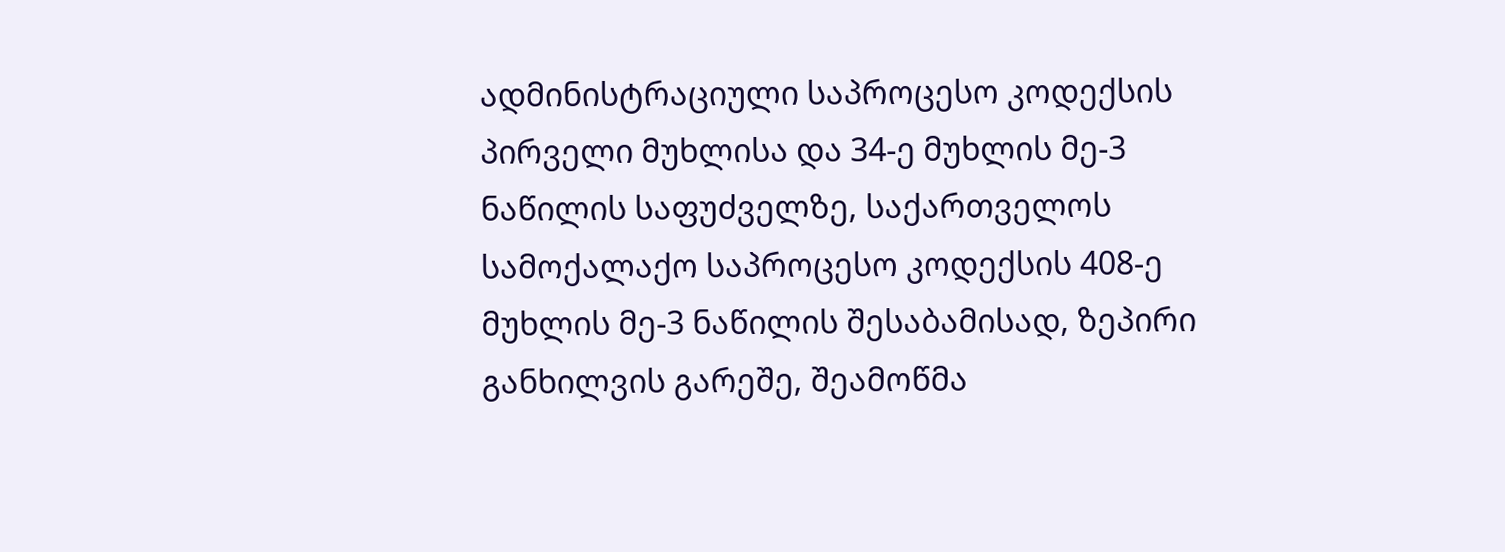ადმინისტრაციული საპროცესო კოდექსის პირველი მუხლისა და 34-ე მუხლის მე-3 ნაწილის საფუძველზე, საქართველოს სამოქალაქო საპროცესო კოდექსის 408-ე მუხლის მე-3 ნაწილის შესაბამისად, ზეპირი განხილვის გარეშე, შეამოწმა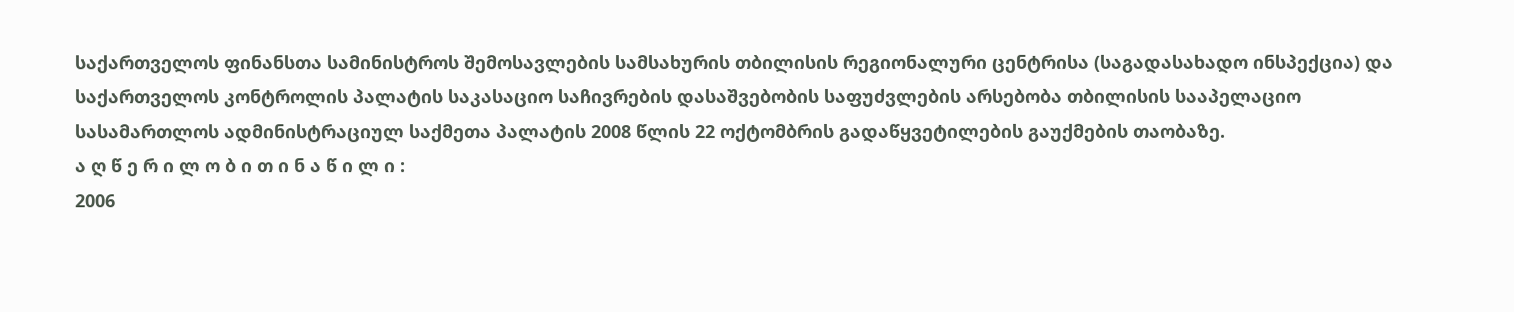საქართველოს ფინანსთა სამინისტროს შემოსავლების სამსახურის თბილისის რეგიონალური ცენტრისა (საგადასახადო ინსპექცია) და საქართველოს კონტროლის პალატის საკასაციო საჩივრების დასაშვებობის საფუძვლების არსებობა თბილისის სააპელაციო სასამართლოს ადმინისტრაციულ საქმეთა პალატის 2008 წლის 22 ოქტომბრის გადაწყვეტილების გაუქმების თაობაზე.
ა ღ წ ე რ ი ლ ო ბ ი თ ი ნ ა წ ი ლ ი :
2006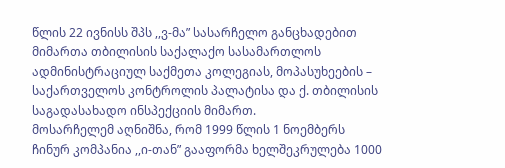წლის 22 ივნისს შპს ,,ვ-მა” სასარჩელო განცხადებით მიმართა თბილისის საქალაქო სასამართლოს ადმინისტრაციულ საქმეთა კოლეგიას, მოპასუხეების – საქართველოს კონტროლის პალატისა და ქ. თბილისის საგადასახადო ინსპექციის მიმართ.
მოსარჩელემ აღნიშნა, რომ 1999 წლის 1 ნოემბერს ჩინურ კომპანია ,,ი-თან” გააფორმა ხელშეკრულება 1000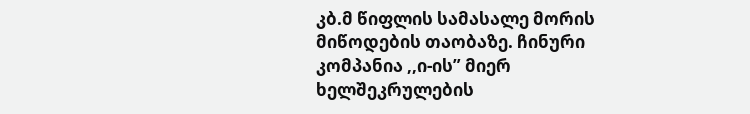კბ.მ წიფლის სამასალე მორის მიწოდების თაობაზე. ჩინური კომპანია ,,ი-ის” მიერ ხელშეკრულების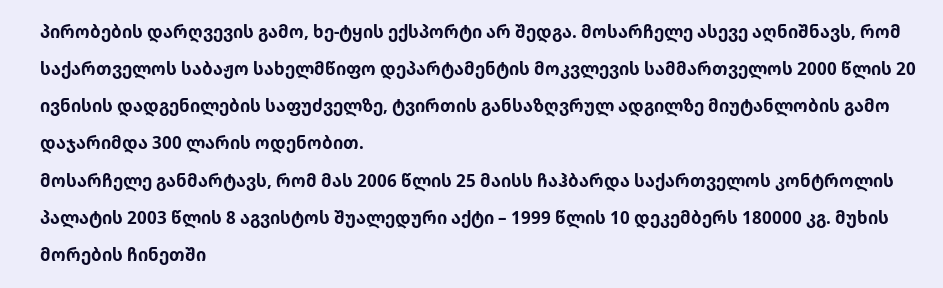პირობების დარღვევის გამო, ხე-ტყის ექსპორტი არ შედგა. მოსარჩელე ასევე აღნიშნავს, რომ საქართველოს საბაჟო სახელმწიფო დეპარტამენტის მოკვლევის სამმართველოს 2000 წლის 20 ივნისის დადგენილების საფუძველზე, ტვირთის განსაზღვრულ ადგილზე მიუტანლობის გამო დაჯარიმდა 300 ლარის ოდენობით.
მოსარჩელე განმარტავს, რომ მას 2006 წლის 25 მაისს ჩაჰბარდა საქართველოს კონტროლის პალატის 2003 წლის 8 აგვისტოს შუალედური აქტი – 1999 წლის 10 დეკემბერს 180000 კგ. მუხის მორების ჩინეთში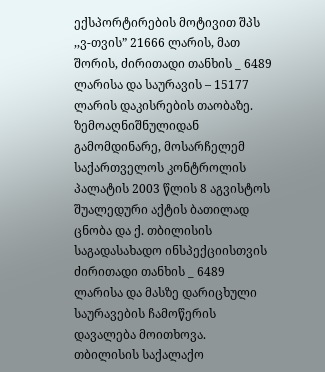ექსპორტირების მოტივით შპს ,,ვ-თვის” 21666 ლარის, მათ შორის, ძირითადი თანხის _ 6489 ლარისა და საურავის – 15177 ლარის დაკისრების თაობაზე.
ზემოაღნიშნულიდან გამომდინარე, მოსარჩელემ საქართველოს კონტროლის პალატის 2003 წლის 8 აგვისტოს შუალედური აქტის ბათილად ცნობა და ქ. თბილისის საგადასახადო ინსპექციისთვის ძირითადი თანხის _ 6489 ლარისა და მასზე დარიცხული საურავების ჩამოწერის დავალება მოითხოვა.
თბილისის საქალაქო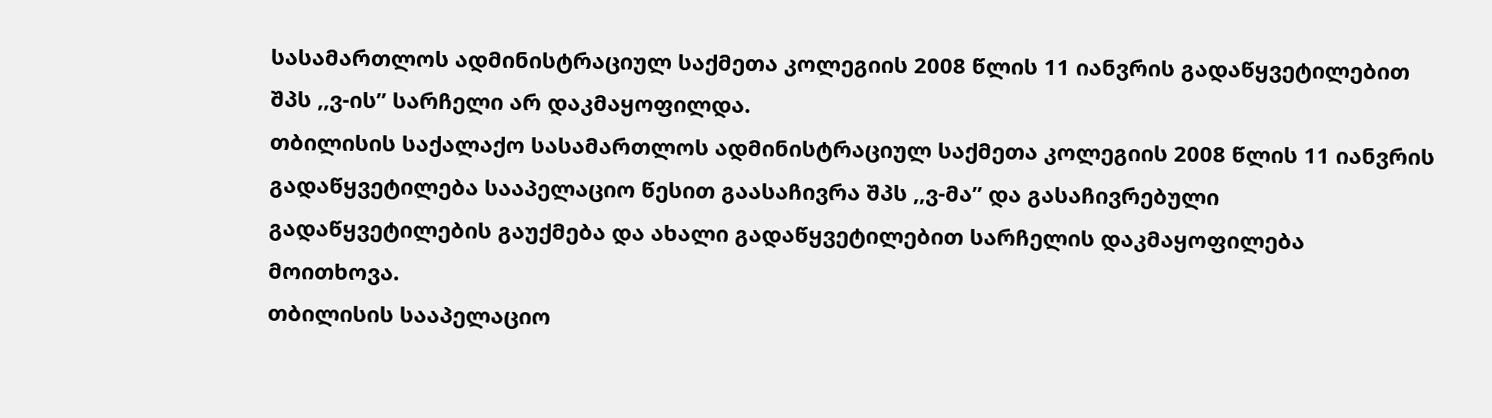სასამართლოს ადმინისტრაციულ საქმეთა კოლეგიის 2008 წლის 11 იანვრის გადაწყვეტილებით შპს ,,ვ-ის” სარჩელი არ დაკმაყოფილდა.
თბილისის საქალაქო სასამართლოს ადმინისტრაციულ საქმეთა კოლეგიის 2008 წლის 11 იანვრის გადაწყვეტილება სააპელაციო წესით გაასაჩივრა შპს ,,ვ-მა” და გასაჩივრებული გადაწყვეტილების გაუქმება და ახალი გადაწყვეტილებით სარჩელის დაკმაყოფილება მოითხოვა.
თბილისის სააპელაციო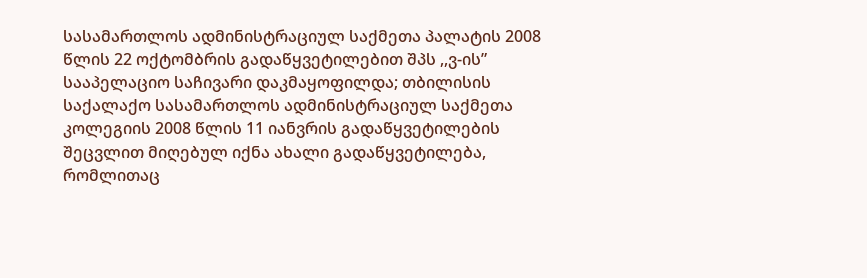სასამართლოს ადმინისტრაციულ საქმეთა პალატის 2008 წლის 22 ოქტომბრის გადაწყვეტილებით შპს ,,ვ-ის” სააპელაციო საჩივარი დაკმაყოფილდა; თბილისის საქალაქო სასამართლოს ადმინისტრაციულ საქმეთა კოლეგიის 2008 წლის 11 იანვრის გადაწყვეტილების შეცვლით მიღებულ იქნა ახალი გადაწყვეტილება, რომლითაც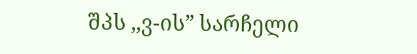შპს ,,ვ-ის” სარჩელი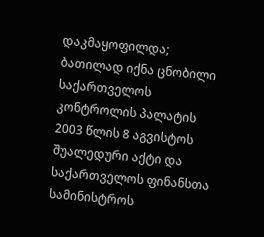დაკმაყოფილდა; ბათილად იქნა ცნობილი საქართველოს კონტროლის პალატის 2003 წლის 8 აგვისტოს შუალედური აქტი და საქართველოს ფინანსთა სამინისტროს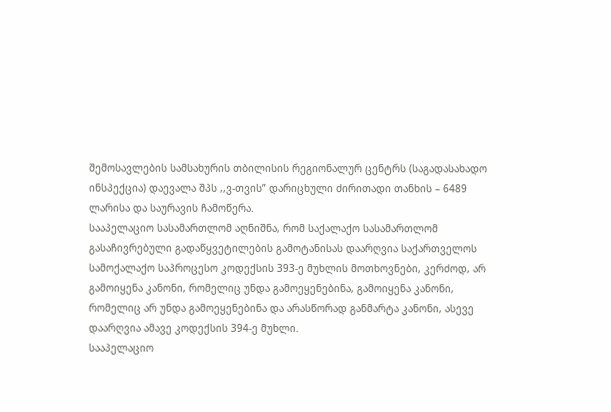შემოსავლების სამსახურის თბილისის რეგიონალურ ცენტრს (საგადასახადო ინსპექცია) დაევალა შპს ,,ვ-თვის” დარიცხული ძირითადი თანხის – 6489 ლარისა და საურავის ჩამოწერა.
სააპელაციო სასამართლომ აღნიშნა, რომ საქალაქო სასამართლომ გასაჩივრებული გადაწყვეტილების გამოტანისას დაარღვია საქართველოს სამოქალაქო საპროცესო კოდექსის 393-ე მუხლის მოთხოვნები, კერძოდ, არ გამოიყენა კანონი, რომელიც უნდა გამოეყენებინა, გამოიყენა კანონი, რომელიც არ უნდა გამოეყენებინა და არასწორად განმარტა კანონი, ასევე დაარღვია ამავე კოდექსის 394-ე მუხლი.
სააპელაციო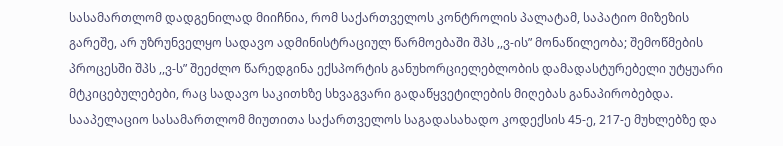სასამართლომ დადგენილად მიიჩნია, რომ საქართველოს კონტროლის პალატამ, საპატიო მიზეზის გარეშე, არ უზრუნველყო სადავო ადმინისტრაციულ წარმოებაში შპს ,,ვ-ის” მონაწილეობა; შემოწმების პროცესში შპს ,,ვ-ს” შეეძლო წარედგინა ექსპორტის განუხორციელებლობის დამადასტურებელი უტყუარი მტკიცებულებები, რაც სადავო საკითხზე სხვაგვარი გადაწყვეტილების მიღებას განაპირობებდა.
სააპელაციო სასამართლომ მიუთითა საქართველოს საგადასახადო კოდექსის 45-ე, 217-ე მუხლებზე და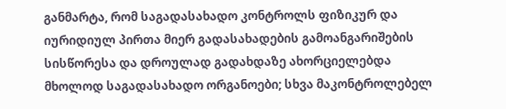განმარტა, რომ საგადასახადო კონტროლს ფიზიკურ და იურიდიულ პირთა მიერ გადასახადების გამოანგარიშების სისწორესა და დროულად გადახდაზე ახორციელებდა მხოლოდ საგადასახადო ორგანოები; სხვა მაკონტროლებელ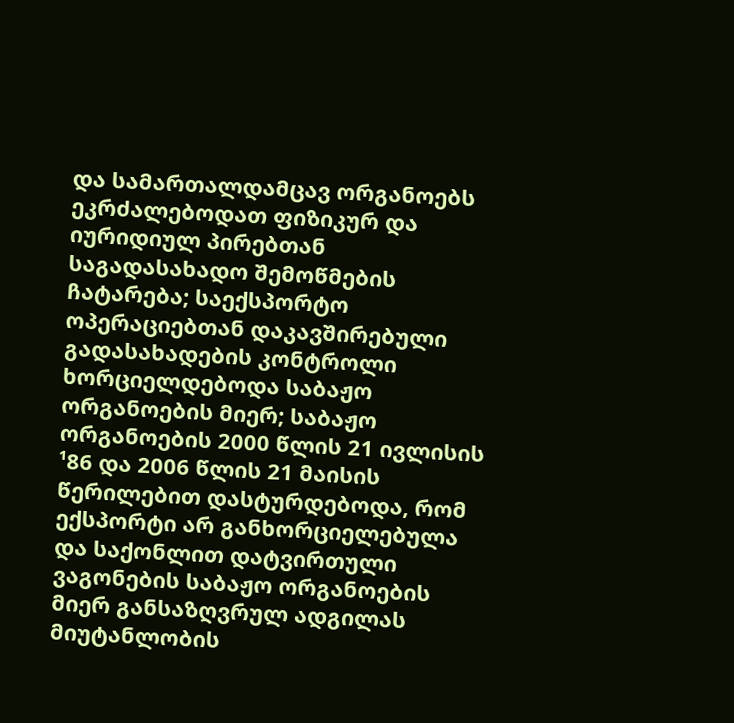და სამართალდამცავ ორგანოებს ეკრძალებოდათ ფიზიკურ და იურიდიულ პირებთან საგადასახადო შემოწმების ჩატარება; საექსპორტო ოპერაციებთან დაკავშირებული გადასახადების კონტროლი ხორციელდებოდა საბაჟო ორგანოების მიერ; საბაჟო ორგანოების 2000 წლის 21 ივლისის ¹86 და 2006 წლის 21 მაისის წერილებით დასტურდებოდა, რომ ექსპორტი არ განხორციელებულა და საქონლით დატვირთული ვაგონების საბაჟო ორგანოების მიერ განსაზღვრულ ადგილას მიუტანლობის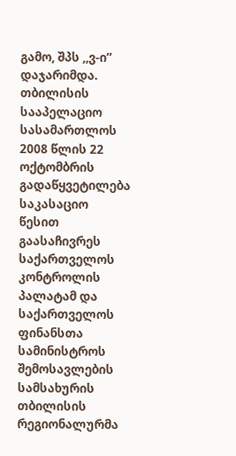გამო, შპს ,,ვ-ი” დაჯარიმდა.
თბილისის სააპელაციო სასამართლოს 2008 წლის 22 ოქტომბრის გადაწყვეტილება საკასაციო წესით გაასაჩივრეს საქართველოს კონტროლის პალატამ და საქართველოს ფინანსთა სამინისტროს შემოსავლების სამსახურის თბილისის რეგიონალურმა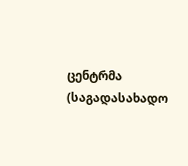ცენტრმა (საგადასახადო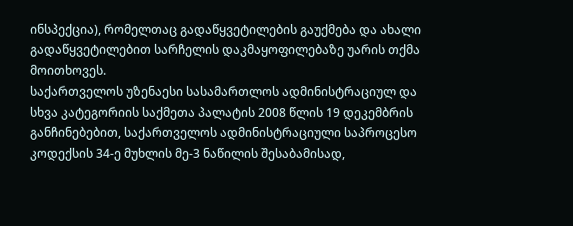ინსპექცია), რომელთაც გადაწყვეტილების გაუქმება და ახალი გადაწყვეტილებით სარჩელის დაკმაყოფილებაზე უარის თქმა მოითხოვეს.
საქართველოს უზენაესი სასამართლოს ადმინისტრაციულ და სხვა კატეგორიის საქმეთა პალატის 2008 წლის 19 დეკემბრის განჩინებებით, საქართველოს ადმინისტრაციული საპროცესო კოდექსის 34-ე მუხლის მე-3 ნაწილის შესაბამისად,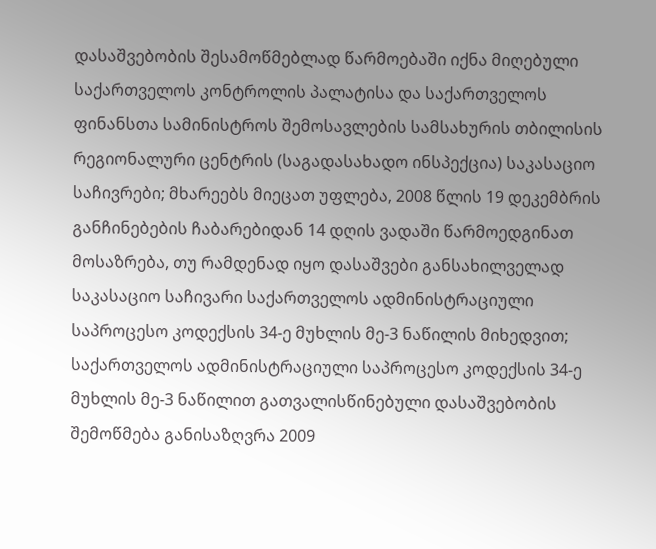დასაშვებობის შესამოწმებლად წარმოებაში იქნა მიღებული საქართველოს კონტროლის პალატისა და საქართველოს ფინანსთა სამინისტროს შემოსავლების სამსახურის თბილისის რეგიონალური ცენტრის (საგადასახადო ინსპექცია) საკასაციო საჩივრები; მხარეებს მიეცათ უფლება, 2008 წლის 19 დეკემბრის განჩინებების ჩაბარებიდან 14 დღის ვადაში წარმოედგინათ მოსაზრება, თუ რამდენად იყო დასაშვები განსახილველად საკასაციო საჩივარი საქართველოს ადმინისტრაციული საპროცესო კოდექსის 34-ე მუხლის მე-3 ნაწილის მიხედვით; საქართველოს ადმინისტრაციული საპროცესო კოდექსის 34-ე მუხლის მე-3 ნაწილით გათვალისწინებული დასაშვებობის შემოწმება განისაზღვრა 2009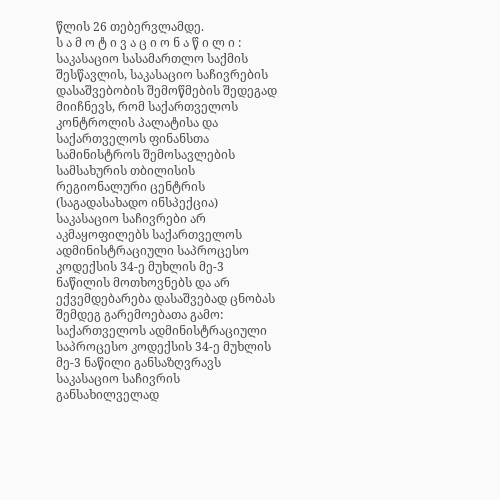წლის 26 თებერვლამდე.
ს ა მ ო ტ ი ვ ა ც ი ო ნ ა წ ი ლ ი :
საკასაციო სასამართლო საქმის შესწავლის, საკასაციო საჩივრების დასაშვებობის შემოწმების შედეგად მიიჩნევს, რომ საქართველოს კონტროლის პალატისა და საქართველოს ფინანსთა სამინისტროს შემოსავლების სამსახურის თბილისის რეგიონალური ცენტრის (საგადასახადო ინსპექცია) საკასაციო საჩივრები არ აკმაყოფილებს საქართველოს ადმინისტრაციული საპროცესო კოდექსის 34-ე მუხლის მე-3 ნაწილის მოთხოვნებს და არ ექვემდებარება დასაშვებად ცნობას შემდეგ გარემოებათა გამო:
საქართველოს ადმინისტრაციული საპროცესო კოდექსის 34-ე მუხლის მე-3 ნაწილი განსაზღვრავს საკასაციო საჩივრის განსახილველად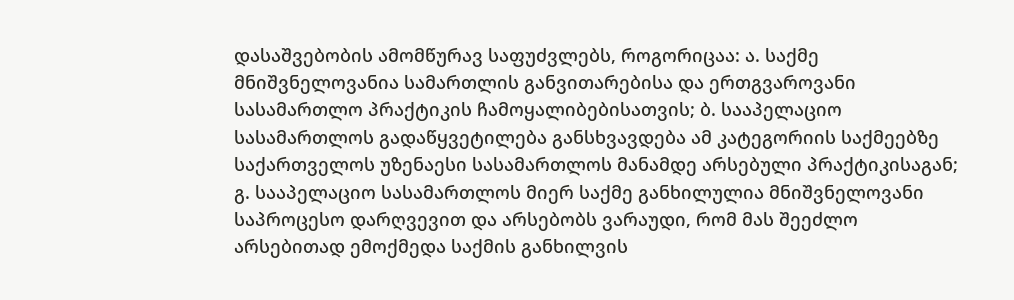დასაშვებობის ამომწურავ საფუძვლებს, როგორიცაა: ა. საქმე მნიშვნელოვანია სამართლის განვითარებისა და ერთგვაროვანი სასამართლო პრაქტიკის ჩამოყალიბებისათვის; ბ. სააპელაციო სასამართლოს გადაწყვეტილება განსხვავდება ამ კატეგორიის საქმეებზე საქართველოს უზენაესი სასამართლოს მანამდე არსებული პრაქტიკისაგან; გ. სააპელაციო სასამართლოს მიერ საქმე განხილულია მნიშვნელოვანი საპროცესო დარღვევით და არსებობს ვარაუდი, რომ მას შეეძლო არსებითად ემოქმედა საქმის განხილვის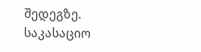შედეგზე.
საკასაციო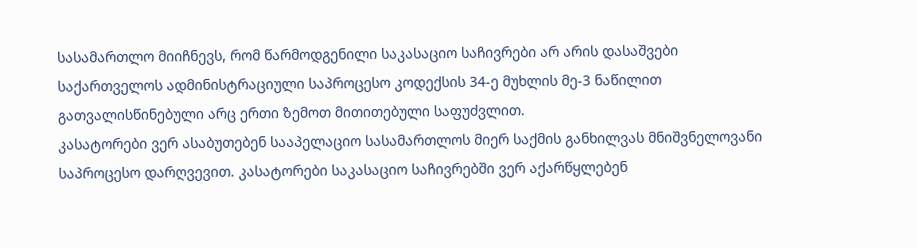სასამართლო მიიჩნევს, რომ წარმოდგენილი საკასაციო საჩივრები არ არის დასაშვები საქართველოს ადმინისტრაციული საპროცესო კოდექსის 34-ე მუხლის მე-3 ნაწილით გათვალისწინებული არც ერთი ზემოთ მითითებული საფუძვლით.
კასატორები ვერ ასაბუთებენ სააპელაციო სასამართლოს მიერ საქმის განხილვას მნიშვნელოვანი საპროცესო დარღვევით. კასატორები საკასაციო საჩივრებში ვერ აქარწყლებენ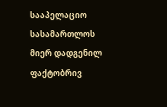სააპელაციო სასამართლოს მიერ დადგენილ ფაქტობრივ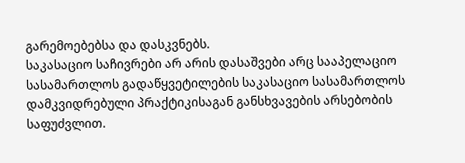გარემოებებსა და დასკვნებს.
საკასაციო საჩივრები არ არის დასაშვები არც სააპელაციო სასამართლოს გადაწყვეტილების საკასაციო სასამართლოს დამკვიდრებული პრაქტიკისაგან განსხვავების არსებობის საფუძვლით.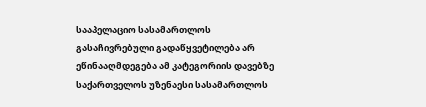სააპელაციო სასამართლოს გასაჩივრებული გადაწყვეტილება არ ეწინააღმდეგება ამ კატეგორიის დავებზე საქართველოს უზენაესი სასამართლოს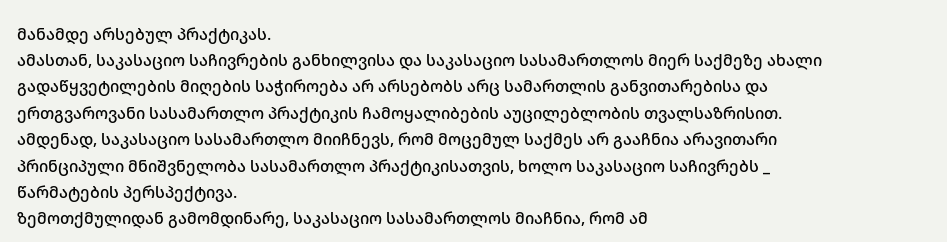მანამდე არსებულ პრაქტიკას.
ამასთან, საკასაციო საჩივრების განხილვისა და საკასაციო სასამართლოს მიერ საქმეზე ახალი გადაწყვეტილების მიღების საჭიროება არ არსებობს არც სამართლის განვითარებისა და ერთგვაროვანი სასამართლო პრაქტიკის ჩამოყალიბების აუცილებლობის თვალსაზრისით.
ამდენად, საკასაციო სასამართლო მიიჩნევს, რომ მოცემულ საქმეს არ გააჩნია არავითარი პრინციპული მნიშვნელობა სასამართლო პრაქტიკისათვის, ხოლო საკასაციო საჩივრებს _ წარმატების პერსპექტივა.
ზემოთქმულიდან გამომდინარე, საკასაციო სასამართლოს მიაჩნია, რომ ამ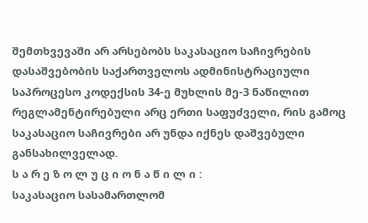შემთხვევაში არ არსებობს საკასაციო საჩივრების დასაშვებობის საქართველოს ადმინისტრაციული საპროცესო კოდექსის 34-ე მუხლის მე-3 ნაწილით რეგლამენტირებული არც ერთი საფუძველი, რის გამოც საკასაციო საჩივრები არ უნდა იქნეს დაშვებული განსახილველად.
ს ა რ ე ზ ო ლ უ ც ი ო ნ ა წ ი ლ ი :
საკასაციო სასამართლომ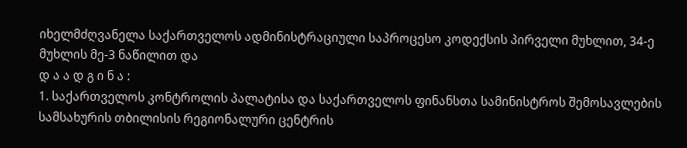იხელმძღვანელა საქართველოს ადმინისტრაციული საპროცესო კოდექსის პირველი მუხლით, 34-ე მუხლის მე-3 ნაწილით და
დ ა ა დ გ ი ნ ა :
1. საქართველოს კონტროლის პალატისა და საქართველოს ფინანსთა სამინისტროს შემოსავლების სამსახურის თბილისის რეგიონალური ცენტრის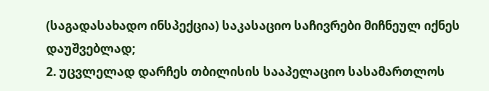(საგადასახადო ინსპექცია) საკასაციო საჩივრები მიჩნეულ იქნეს დაუშვებლად;
2. უცვლელად დარჩეს თბილისის სააპელაციო სასამართლოს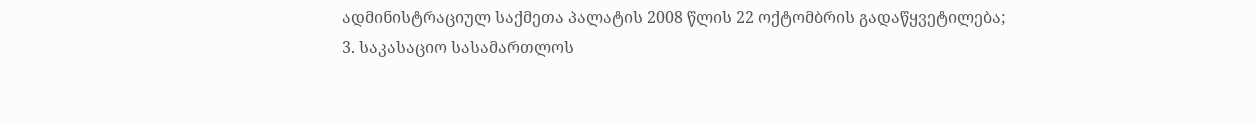ადმინისტრაციულ საქმეთა პალატის 2008 წლის 22 ოქტომბრის გადაწყვეტილება;
3. საკასაციო სასამართლოს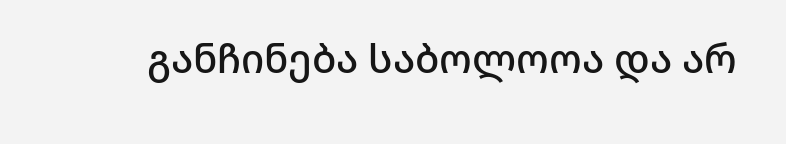განჩინება საბოლოოა და არ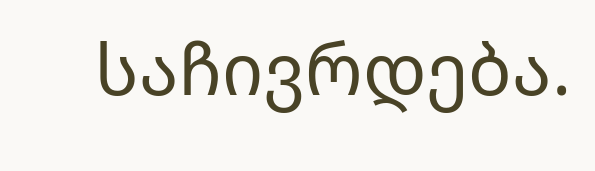საჩივრდება.